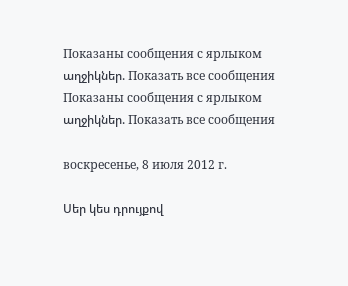Показаны сообщения с ярлыком աղջիկներ. Показать все сообщения
Показаны сообщения с ярлыком աղջիկներ. Показать все сообщения

воскресенье, 8 июля 2012 г.

Սեր կես դրույքով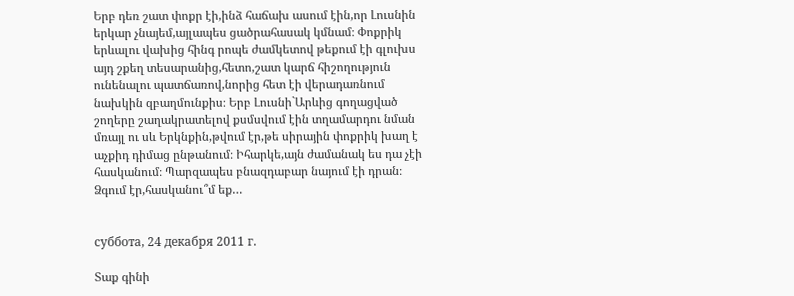Երբ դեռ շատ փոքր էի,ինձ հաճախ ասում էին,որ Լուսնին երկար չնայեմ,այլապես ցածրահասակ կմնամ։ Փոքրիկ երևալու վախից հինգ րոպե ժամկետով թեքում էի գլուխս այդ շքեղ տեսարանից,հետո,շատ կարճ հիշողություն ունենալու պատճառով,նորից հետ էի վերադառնում նախկին զբաղմունքիս։ Երբ Լուսնի`Արևից գողացված շողերը շաղակրատելով քսմսվում էին տղամարդու նման մռայլ ու սև Երկնքին,թվում էր,թե սիրային փոքրիկ խաղ է աչքիդ դիմաց ընթանում։ Իհարկե,այն ժամանակ ես դա չէի հասկանում։ Պարզապես բնազդաբար նայում էի դրան։ Ձգում էր,հասկանու՞մ եք…


суббота, 24 декабря 2011 г.

Տաք գինի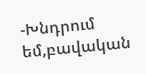-Խնդրում եմ,բավական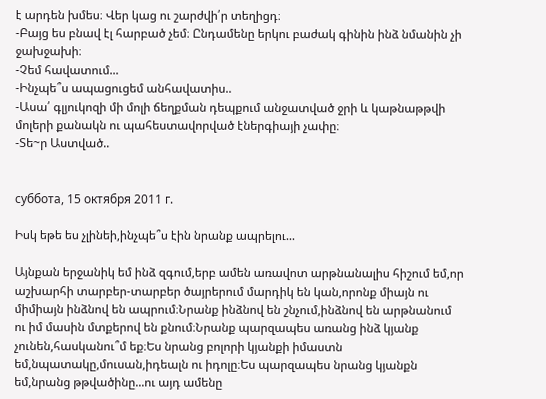է արդեն խմես։ Վեր կաց ու շարժվի՛ր տեղիցդ։
-Բայց ես բնավ էլ հարբած չեմ։ Ընդամենը երկու բաժակ գինին ինձ նմանին չի ջախջախի։
-Չեմ հավատում...
-Ինչպե՞ս ապացուցեմ անհավատիս..
-Ասա՛ գլյուկոզի մի մոլի ճեղքման դեպքում անջատված ջրի և կաթնաթթվի մոլերի քանակն ու պահեստավորված էներգիայի չափը։
-Տե~ր Աստված..


суббота, 15 октября 2011 г.

Իսկ եթե ես չլինեի,ինչպե՞ս էին նրանք ապրելու...

Այնքան երջանիկ եմ ինձ զգում,երբ ամեն առավոտ արթնանալիս հիշում եմ,որ աշխարհի տարբեր-տարբեր ծայրերում մարդիկ են կան,որոնք միայն ու միմիայն ինձնով են ապրում։Նրանք ինձնով են շնչում,ինձնով են արթնանում ու իմ մասին մտքերով են քնում։Նրանք պարզապես առանց ինձ կյանք չունեն,հասկանու՞մ եք։Ես նրանց բոլորի կյանքի իմաստն եմ,նպատակը,մուսան,իդեալն ու իդոլը։Ես պարզապես նրանց կյանքն եմ,նրանց թթվածինը...ու այդ ամենը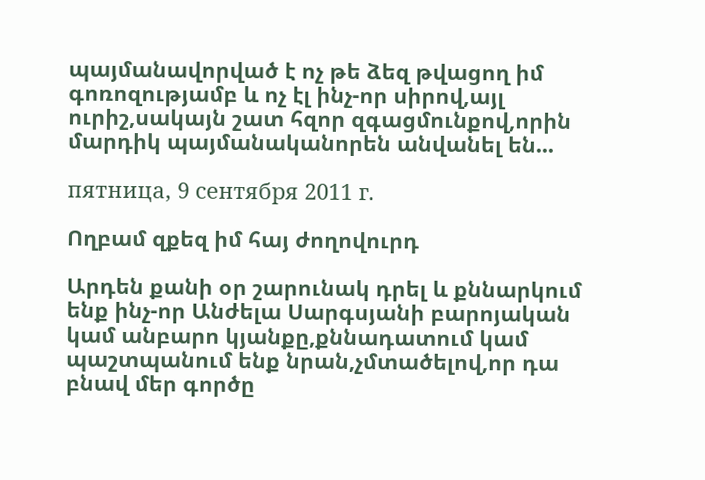պայմանավորված է ոչ թե ձեզ թվացող իմ գոռոզությամբ և ոչ էլ ինչ-որ սիրով,այլ ուրիշ,սակայն շատ հզոր զգացմունքով,որին մարդիկ պայմանականորեն անվանել են...

пятница, 9 сентября 2011 г.

Ողբամ զքեզ իմ հայ ժողովուրդ

Արդեն քանի օր շարունակ դրել և քննարկում ենք ինչ-որ Անժելա Սարգսյանի բարոյական կամ անբարո կյանքը,քննադատում կամ պաշտպանում ենք նրան,չմտածելով,որ դա բնավ մեր գործը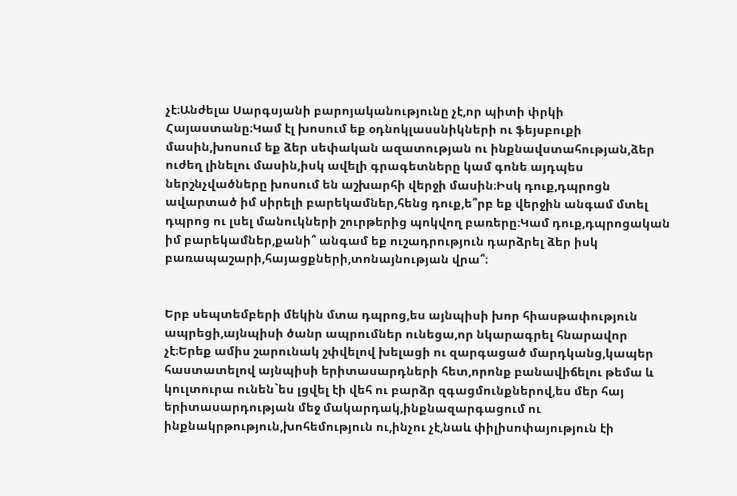չէ։Անժելա Սարգսյանի բարոյականությունը չէ,որ պիտի փրկի Հայաստանը։Կամ էլ խոսում եք օդնոկլասսնիկների ու ֆեյսբուքի մասին,խոսում եք ձեր սեփական ազատության ու ինքնավստահության,ձեր ուժեղ լինելու մասին,իսկ ավելի գրագետները կամ գոնե այդպես ներշնչվածները խոսում են աշխարհի վերջի մասին։Իսկ դուք,դպրոցն ավարտած իմ սիրելի բարեկամներ,հենց դուք,ե՞րբ եք վերջին անգամ մտել դպրոց ու լսել մանուկների շուրթերից պոկվող բառերը։Կամ դուք,դպրոցական իմ բարեկամներ,քանի՞ անգամ եք ուշադրություն դարձրել ձեր իսկ բառապաշարի,հայացքների,տոնայնության վրա՞։


Երբ սեպտեմբերի մեկին մտա դպրոց,ես այնպիսի խոր հիասթափություն ապրեցի,այնպիսի ծանր ապրումներ ունեցա,որ նկարագրել հնարավոր չէ։Երեք ամիս շարունակ շփվելով խելացի ու զարգացած մարդկանց,կապեր հաստատելով այնպիսի երիտասարդների հետ,որոնք բանավիճելու թեմա և կուլտուրա ունեն`ես լցվել էի վեհ ու բարձր զգացմունքներով,ես մեր հայ երիտասարդության մեջ մակարդակ,ինքնազարգացում ու ինքնակրթություն,խոհեմություն ու,ինչու չէ,նաև փիլիսոփայություն էի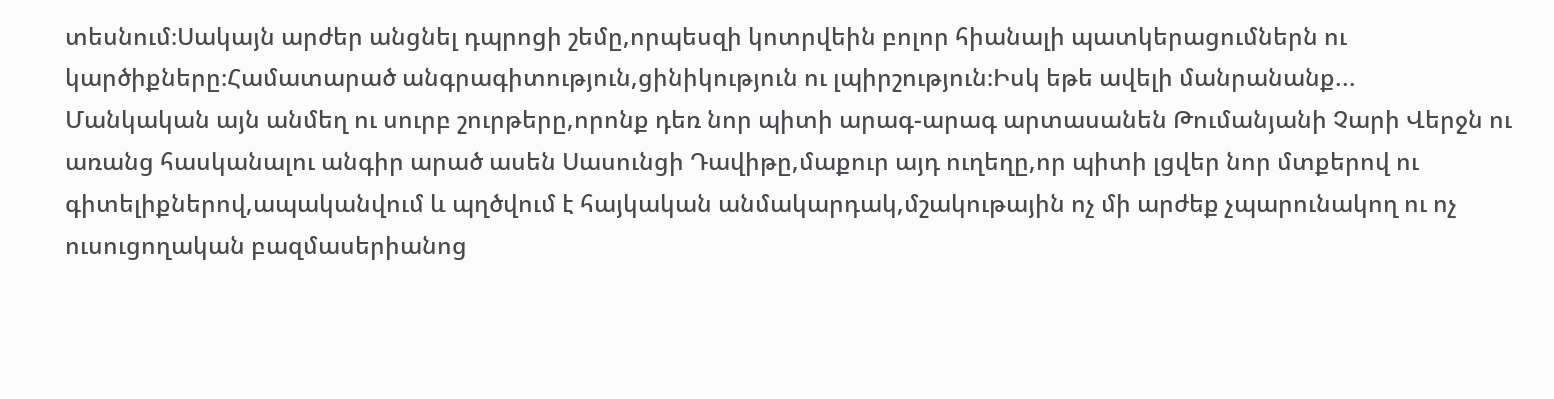տեսնում։Սակայն արժեր անցնել դպրոցի շեմը,որպեսզի կոտրվեին բոլոր հիանալի պատկերացումներն ու կարծիքները։Համատարած անգրագիտություն,ցինիկություն ու լպիրշություն։Իսկ եթե ավելի մանրանանք...
Մանկական այն անմեղ ու սուրբ շուրթերը,որոնք դեռ նոր պիտի արագ-արագ արտասանեն Թումանյանի Չարի Վերջն ու առանց հասկանալու անգիր արած ասեն Սասունցի Դավիթը,մաքուր այդ ուղեղը,որ պիտի լցվեր նոր մտքերով ու գիտելիքներով,ապականվում և պղծվում է հայկական անմակարդակ,մշակութային ոչ մի արժեք չպարունակող ու ոչ ուսուցողական բազմասերիանոց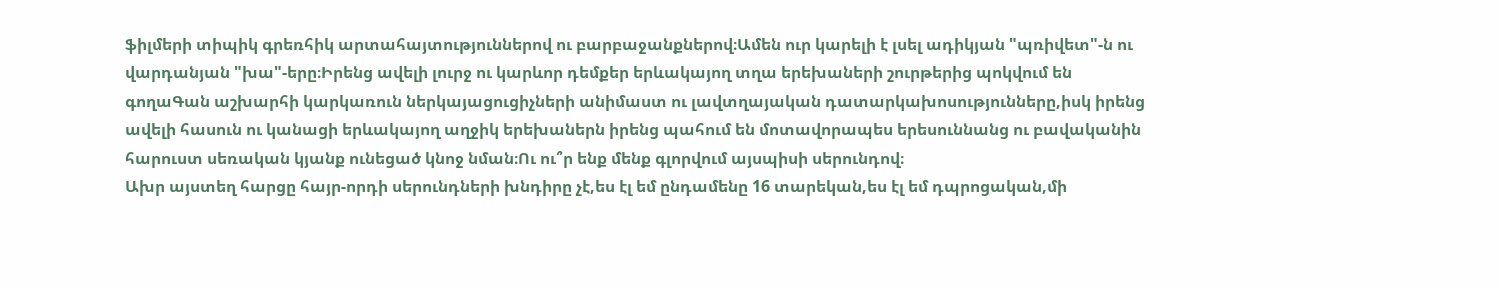ֆիլմերի տիպիկ գրեռհիկ արտահայտություններով ու բարբաջանքներով։Ամեն ուր կարելի է լսել ադիկյան "պռիվետ"-ն ու վարդանյան "խա"-երը։Իրենց ավելի լուրջ ու կարևոր դեմքեր երևակայող տղա երեխաների շուրթերից պոկվում են գողաԳան աշխարհի կարկառուն ներկայացուցիչների անիմաստ ու լավտղայական դատարկախոսությունները,իսկ իրենց ավելի հասուն ու կանացի երևակայող աղջիկ երեխաներն իրենց պահում են մոտավորապես երեսուննանց ու բավականին հարուստ սեռական կյանք ունեցած կնոջ նման։Ու ու՞ր ենք մենք գլորվում այսպիսի սերունդով։
Ախր այստեղ հարցը հայր-որդի սերունդների խնդիրը չէ,ես էլ եմ ընդամենը 16 տարեկան,ես էլ եմ դպրոցական,մի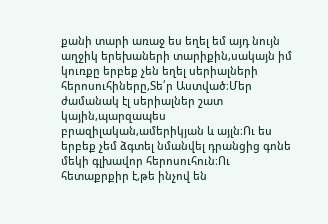քանի տարի առաջ ես եղել եմ այդ նույն աղջիկ երեխաների տարիքին,սակայն իմ կուռքը երբեք չեն եղել սերիալների հերոսուհիները,Տե՛ր Աստված։Մեր ժամանակ էլ սերիալներ շատ կային,պարզապես բրազիլական,ամերիկյան և այլն։Ու ես երբեք չեմ ձգտել նմանվել դրանցից գոնե մեկի գլխավոր հերոսուհուն։Ու հետաքրքիր է,թե ինչով են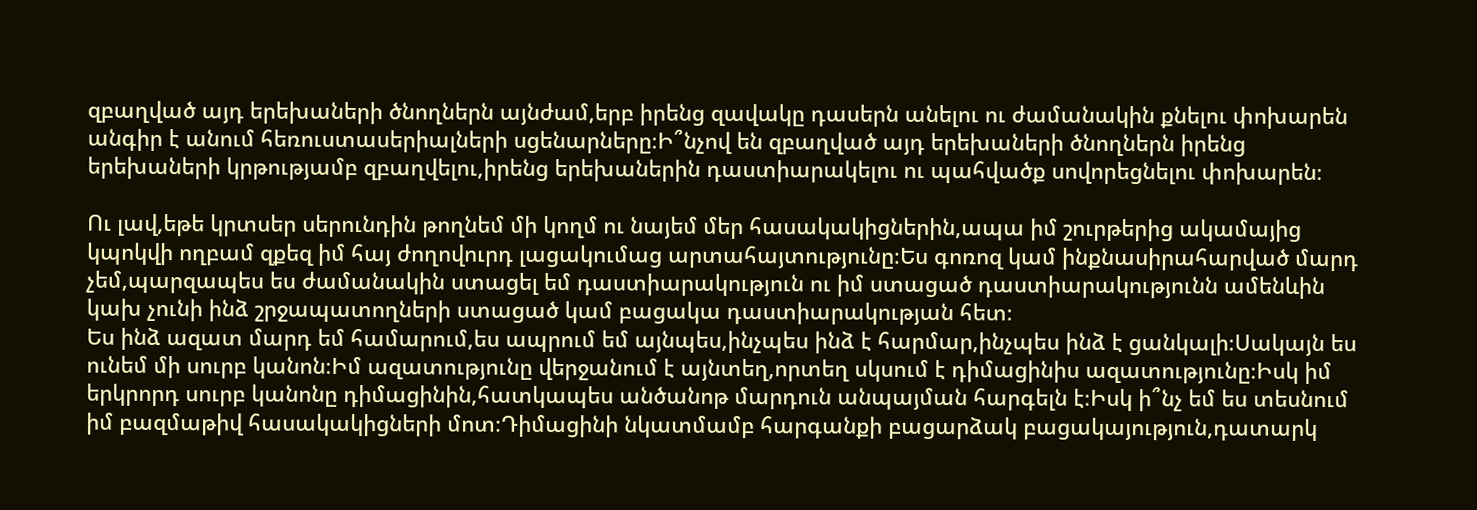զբաղված այդ երեխաների ծնողներն այնժամ,երբ իրենց զավակը դասերն անելու ու ժամանակին քնելու փոխարեն անգիր է անում հեռուստասերիալների սցենարները։Ի՞նչով են զբաղված այդ երեխաների ծնողներն իրենց երեխաների կրթությամբ զբաղվելու,իրենց երեխաներին դաստիարակելու ու պահվածք սովորեցնելու փոխարեն։

Ու լավ,եթե կրտսեր սերունդին թողնեմ մի կողմ ու նայեմ մեր հասակակիցներին,ապա իմ շուրթերից ակամայից կպոկվի ողբամ զքեզ իմ հայ ժողովուրդ լացակումաց արտահայտությունը։Ես գոռոզ կամ ինքնասիրահարված մարդ չեմ,պարզապես ես ժամանակին ստացել եմ դաստիարակություն ու իմ ստացած դաստիարակությունն ամենևին կախ չունի ինձ շրջապատողների ստացած կամ բացակա դաստիարակության հետ։
Ես ինձ ազատ մարդ եմ համարում,ես ապրում եմ այնպես,ինչպես ինձ է հարմար,ինչպես ինձ է ցանկալի։Սակայն ես ունեմ մի սուրբ կանոն։Իմ ազատությունը վերջանում է այնտեղ,որտեղ սկսում է դիմացինիս ազատությունը։Իսկ իմ երկրորդ սուրբ կանոնը դիմացինին,հատկապես անծանոթ մարդուն անպայման հարգելն է։Իսկ ի՞նչ եմ ես տեսնում իմ բազմաթիվ հասակակիցների մոտ։Դիմացինի նկատմամբ հարգանքի բացարձակ բացակայություն,դատարկ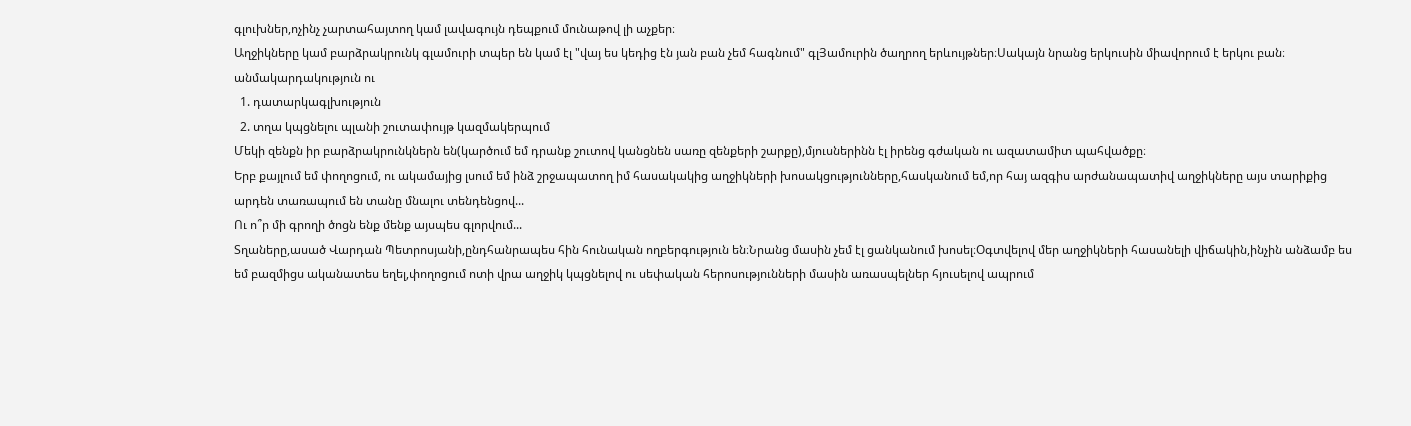գլուխներ,ոչինչ չարտահայտող կամ լավագույն դեպքում մունաթով լի աչքեր։
Աղջիկները կամ բարձրակրունկ գլամուրի տպեր են կամ էլ "վայ ես կեդից էն յան բան չեմ հագնում" գլՅամուրին ծաղրող երևույթներ։Սակայն նրանց երկուսին միավորում է երկու բան։
անմակարդակություն ու
  1. դատարկագլխություն
  2. տղա կպցնելու պլանի շուտափույթ կազմակերպում
Մեկի զենքն իր բարձրակրունկներն են(կարծում եմ դրանք շուտով կանցնեն սառը զենքերի շարքը),մյուսներինն էլ իրենց գժական ու ազատամիտ պահվածքը։
Երբ քայլում եմ փողոցում, ու ակամայից լսում եմ ինձ շրջապատող իմ հասակակից աղջիկների խոսակցությունները,հասկանում եմ,որ հայ ազգիս արժանապատիվ աղջիկները այս տարիքից արդեն տառապում են տանը մնալու տենդենցով...
Ու ո՞ր մի գրողի ծոցն ենք մենք այսպես գլորվում...
Տղաները,ասած Վարդան Պետրոսյանի,ընդհանրապես հին հունական ողբերգություն են։Նրանց մասին չեմ էլ ցանկանում խոսել։Օգտվելով մեր աղջիկների հասանելի վիճակին,ինչին անձամբ ես եմ բազմիցս ականատես եղել,փողոցում ոտի վրա աղջիկ կպցնելով ու սեփական հերոսությունների մասին առասպելներ հյուսելով ապրում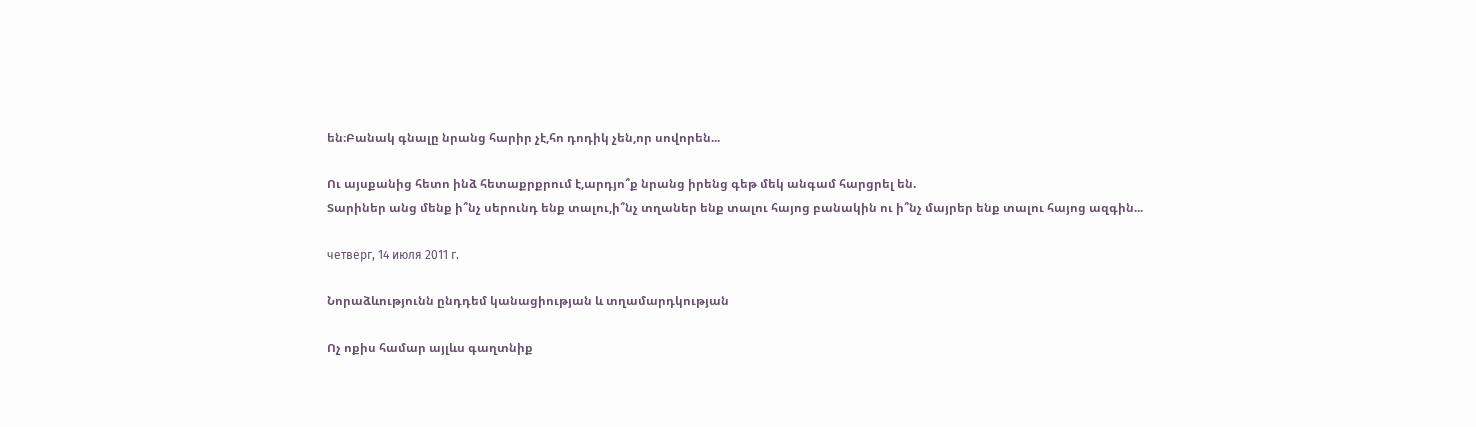են։Բանակ գնալը նրանց հարիր չէ,հո դոդիկ չեն,որ սովորեն...

Ու այսքանից հետո ինձ հետաքրքրում է,արդյո՞ք նրանց իրենց գեթ մեկ անգամ հարցրել են.
Տարիներ անց մենք ի՞նչ սերունդ ենք տալու,ի՞նչ տղաներ ենք տալու հայոց բանակին ու ի՞նչ մայրեր ենք տալու հայոց ազգին...

четверг, 14 июля 2011 г.

Նորաձևությունն ընդդեմ կանացիության և տղամարդկության

Ոչ ոքիս համար այլևս գաղտնիք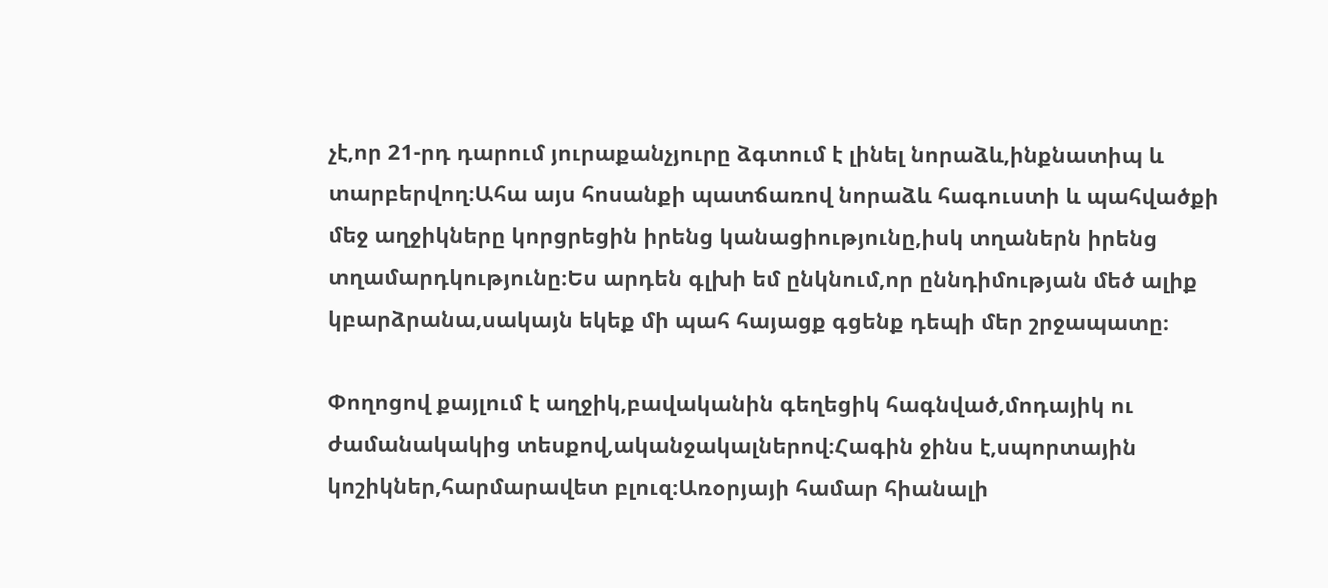չէ,որ 21-րդ դարում յուրաքանչյուրը ձգտում է լինել նորաձև,ինքնատիպ և տարբերվող։Ահա այս հոսանքի պատճառով նորաձև հագուստի և պահվածքի մեջ աղջիկները կորցրեցին իրենց կանացիությունը,իսկ տղաներն իրենց տղամարդկությունը։Ես արդեն գլխի եմ ընկնում,որ ըննդիմության մեծ ալիք կբարձրանա,սակայն եկեք մի պահ հայացք գցենք դեպի մեր շրջապատը։

Փողոցով քայլում է աղջիկ,բավականին գեղեցիկ հագնված,մոդայիկ ու ժամանակակից տեսքով,ականջակալներով։Հագին ջինս է,սպորտային կոշիկներ,հարմարավետ բլուզ։Առօրյայի համար հիանալի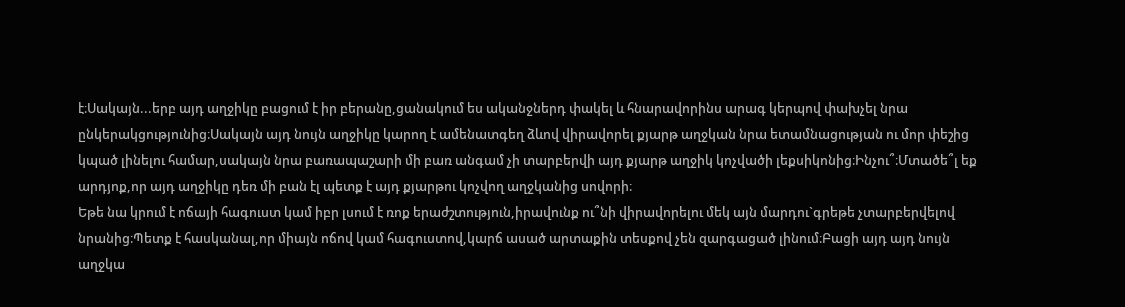է։Սակայն...երբ այդ աղջիկը բացում է իր բերանը,ցանակում ես ականջներդ փակել և հնարավորինս արագ կերպով փախչել նրա ընկերակցությունից։Սակայն այդ նույն աղջիկը կարող է ամենատգեղ ձևով վիրավորել քյարթ աղջկան նրա ետամնացության ու մոր փեշից կպած լինելու համար,սակայն նրա բառապաշարի մի բառ անգամ չի տարբերվի այդ քյարթ աղջիկ կոչվածի լեքսիկոնից։Ինչու՞։Մտածե՞լ եք արդյոք,որ այդ աղջիկը դեռ մի բան էլ պետք է այդ քյարթու կոչվող աղջկանից սովորի։
Եթե նա կրում է ոճայի հագուստ կամ իբր լսում է ռոք երաժշտություն,իրավունք ու՞նի վիրավորելու մեկ այն մարդու`գրեթե չտարբերվելով նրանից։Պետք է հասկանալ,որ միայն ոճով կամ հագուստով,կարճ ասած արտաքին տեսքով չեն զարգացած լինում։Բացի այդ այդ նույն աղջկա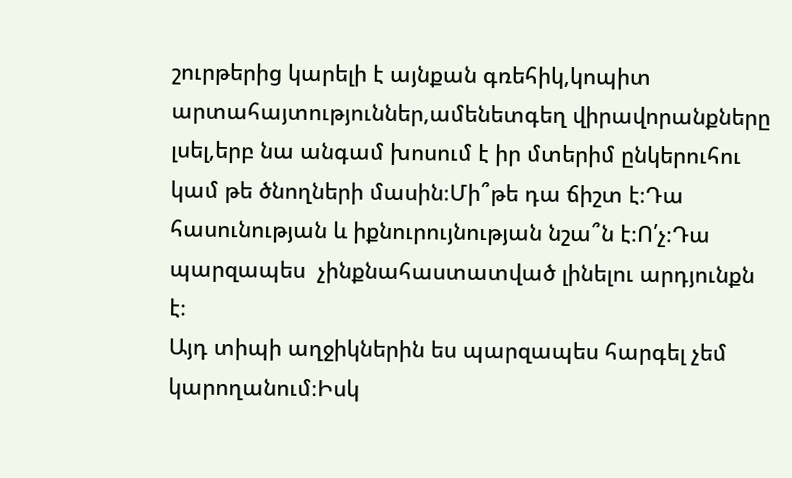շուրթերից կարելի է այնքան գռեհիկ,կոպիտ արտահայտություններ,ամենետգեղ վիրավորանքները լսել,երբ նա անգամ խոսում է իր մտերիմ ընկերուհու կամ թե ծնողների մասին։Մի՞թե դա ճիշտ է։Դա հասունության և իքնուրույնության նշա՞ն է։Ո՛չ։Դա պարզապես  չինքնահաստատված լինելու արդյունքն է։
Այդ տիպի աղջիկներին ես պարզապես հարգել չեմ կարողանում։Իսկ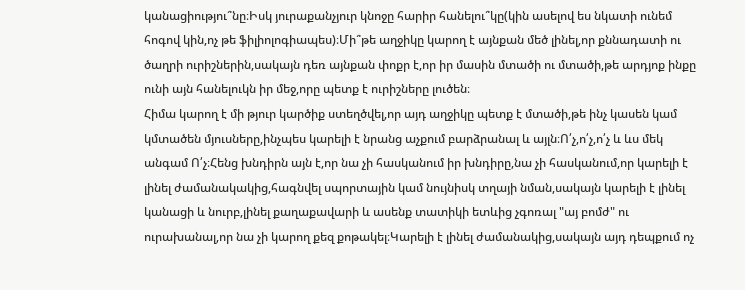կանացիությու՞նը։Իսկ յուրաքանչյուր կնոջը հարիր հանելու՞կը(կին ասելով ես նկատի ունեմ հոգով կին,ոչ թե ֆիլիոլոգիապես)։Մի՞թե աղջիկը կարող է այնքան մեծ լինել,որ քննադատի ու ծաղրի ուրիշներին,սակայն դեռ այնքան փոքր է,որ իր մասին մտածի ու մտածի,թե արդյոք ինքը ունի այն հանելուկն իր մեջ,որը պետք է ուրիշները լուծեն։
Հիմա կարող է մի թյուր կարծիք ստեղծվել,որ այդ աղջիկը պետք է մտածի,թե ինչ կասեն կամ կմտածեն մյուսները,ինչպես կարելի է նրանց աչքում բարձրանալ և այլն։Ո՛չ,ո՛չ,ո՛չ և ևս մեկ անգամ Ո՛չ։Հենց խնդիրն այն է,որ նա չի հասկանում իր խնդիրը,նա չի հասկանում,որ կարելի է լինել ժամանակակից,հագնվել սպորտային կամ նույնիսկ տղայի նման,սակայն կարելի է լինել կանացի և նուրբ,լինել քաղաքավարի և ասենք տատիկի ետևից չգոռալ "այ բոմժ" ու ուրախանալ,որ նա չի կարող քեզ քոթակել։Կարելի է լինել ժամանակից,սակայն այդ դեպքում ոչ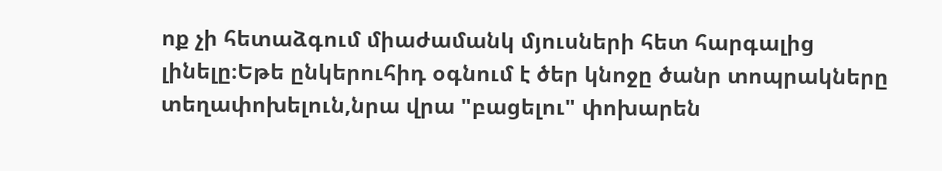ոք չի հետաձգում միաժամանկ մյուսների հետ հարգալից լինելը։Եթե ընկերուհիդ օգնում է ծեր կնոջը ծանր տոպրակները տեղափոխելուն,նրա վրա "բացելու" փոխարեն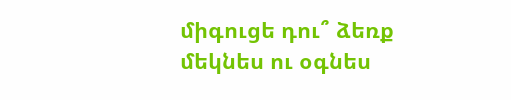միգուցե դու՞ ձեռք մեկնես ու օգնես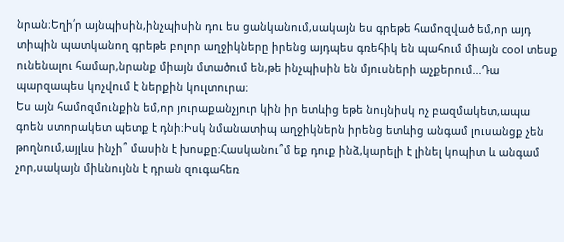նրան։Եղի՛ր այնպիսին,ինչպիսին դու ես ցանկանում,սակայն ես գրեթե համոզված եմ,որ այդ տիպին պատկանող գրեթե բոլոր աղջիկները իրենց այդպես գռեհիկ են պահում միայն cool տեսք ունենալու համար,նրանք միայն մտածում են,թե ինչպիսին են մյուսների աչքերում...Դա պարզապես կոչվում է ներքին կուլտուրա։
Ես այն համոզմունքին եմ,որ յուրաքանչյուր կին իր ետևից եթե նույնիսկ ոչ բազմակետ,ապա գոեն ստորակետ պետք է դնի։Իսկ նմանատիպ աղջիկներն իրենց ետևից անգամ լուսանցք չեն թողնում,այլևս ինչի՞ մասին է խոսքը։Հասկանու՞մ եք դուք ինձ,կարելի է լինել կոպիտ և անգամ չոր,սակայն միևնույնն է դրան զուգահեռ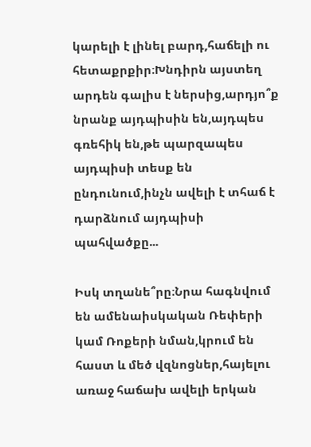կարելի է լինել բարդ,հաճելի ու հետաքրքիր։Խնդիրն այստեղ արդեն գալիս է ներսից,արդյո՞ք նրանք այդպիսին են,այդպես գռեհիկ են,թե պարզապես այդպիսի տեսք են ընդունում,ինչն ավելի է տհաճ է դարձնում այդպիսի պահվածքը...

Իսկ տղանե՞րը։Նրա հագնվում են ամենաիսկական Ռեփերի կամ Ռոքերի նման,կրում են հաստ և մեծ վզնոցներ,հայելու առաջ հաճախ ավելի երկան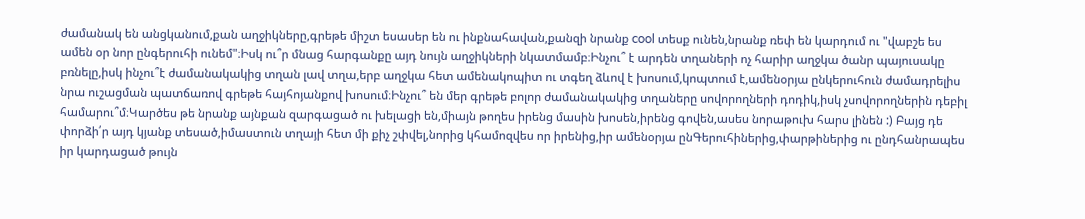ժամանակ են անցկանում,քան աղջիկները,գրեթե միշտ եսասեր են ու ինքնահավան,քանզի նրանք cool տեսք ունեն,նրանք ռեփ են կարդում ու "վաբշե ես ամեն օր նոր ընգերուհի ունեմ"։Իսկ ու՞ր մնաց հարգանքը այդ նույն աղջիկների նկատմամբ։Ինչու՞ է արդեն տղաների ոչ հարիր աղջկա ծանր պայուսակը բռնելը,իսկ ինչու՞է ժամանակակից տղան լավ տղա,երբ աղջկա հետ ամենակոպիտ ու տգեղ ձևով է խոսում,կոպտում է,ամենօրյա ընկերուհուն ժամադրելիս նրա ուշացման պատճառով գրեթե հայհոյանքով խոսում։Ինչու՞ են մեր գրեթե բոլոր ժամանակակից տղաները սովորողների դոդիկ,իսկ չսովորողներին դեբիլ համարու՞մ։Կարծես թե նրանք այնքան զարգացած ու խելացի են,միայն թողես իրենց մասին խոսեն,իրենց գովեն,ասես նորաթուխ հարս լինեն :) Բայց դե փորձի՛ր այդ կյանք տեսած,իմաստուն տղայի հետ մի քիչ շփվել,նորից կհամոզվես որ իրենից,իր ամենօրյա ընԳերուհիներից,փարթիներից ու ընդհանրապես իր կարդացած թույն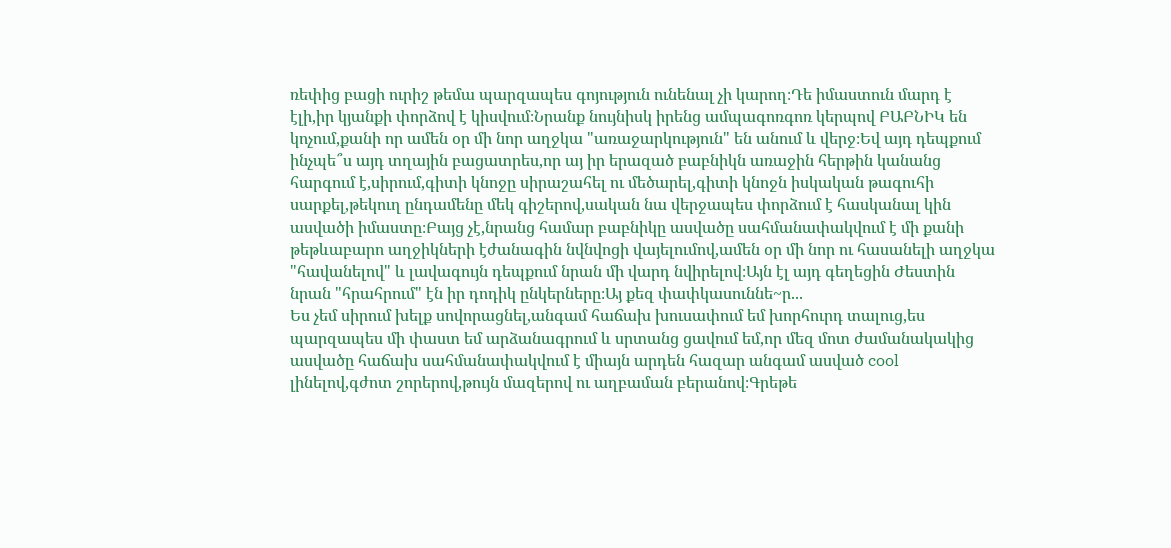ռեփից բացի ուրիշ թեմա պարզապես գոյություն ունենալ չի կարող։Դե իմաստուն մարդ է էլի,իր կյանքի փորձով է կիսվում։Նրանք նույնիսկ իրենց ամպագոռգոռ կերպով ԲԱԲՆԻԿ են կոչում,քանի որ ամեն օր մի նոր աղջկա "առաջարկություն" են անում և վերջ։Եվ այդ դեպքում ինչպե՞ս այդ տղային բացատրես,որ այ իր երազած բաբնիկն առաջին հերթին կանանց հարգում է,սիրում,գիտի կնոջը սիրաշահել ու մեծարել,գիտի կնոջն իսկական թագուհի սարքել,թեկուղ ընդամենը մեկ գիշերով,սական նա վերջապես փորձում է հասկանալ կին ասվածի իմաստը։Բայց չէ,նրանց համար բաբնիկը ասվածը սահմանափակվում է մի քանի թեթևաբարո աղջիկների էժանագին նվնվոցի վայելումով,ամեն օր մի նոր ու հասանելի աղջկա "հավանելով" և լավագույն դեպքում նրան մի վարդ նվիրելով։Այն էլ այդ գեղեցին Ժեստին նրան "հրահրում" էն իր դոդիկ ընկերները։Այ քեզ փափկասուննե~ր...
Ես չեմ սիրում խելք սովորացնել,անգամ հաճախ խուսափում եմ խորհուրդ տալուց,ես պարզապես մի փաստ եմ արձանագրում և սրտանց ցավում եմ,որ մեզ մոտ ժամանակակից ասվածը հաճախ սահմանափակվում է միայն արդեն հազար անգամ ասված cool լինելով,գժոտ շորերով,թույն մազերով ու աղբաման բերանով։Գրեթե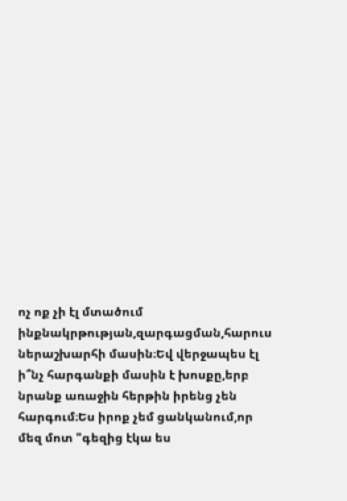ոչ ոք չի էլ մտածում ինքնակրթության,զարգացման,հարուս ներաշխարհի մասին։Եվ վերջապես էլ ի՞նչ հարգանքի մասին է խոսքը,երբ նրանք առաջին հերթին իրենց չեն հարգում։Ես իրոք չեմ ցանկանում,որ մեզ մոտ "գեզից էկա ես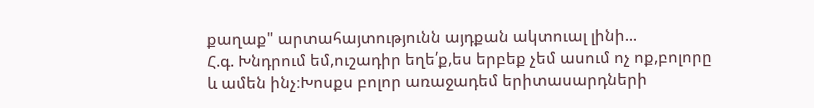քաղաք" արտահայտությունն այդքան ակտուալ լինի...
Հ.գ. Խնդրում եմ,ուշադիր եղե՛ք,ես երբեք չեմ ասում ոչ ոք,բոլորը և ամեն ինչ։Խոսքս բոլոր առաջադեմ երիտասարդների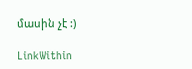մասին չէ :)

LinkWithin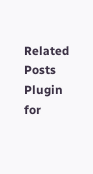Related Posts Plugin for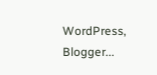WordPress, Blogger...